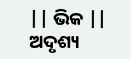|| ଭିକ || ଅଦୃଶ୍ୟ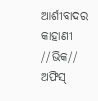ଆର୍ଶୀବାଦର କାହାଣୀ //ଭିକ// ଅଫିସ୍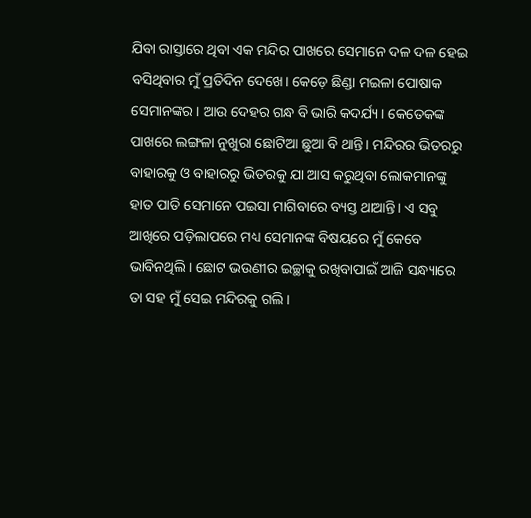ଯିବା ରାସ୍ତାରେ ଥିବା ଏକ ମନ୍ଦିର ପାଖରେ ସେମାନେ ଦଳ ଦଳ ହେଇ ବସିଥିବାର ମୁଁ ପ୍ରତିଦିନ ଦେଖେ। କେଡ଼େ ଛିଣ୍ଡା ମଇଳା ପୋଷାକ ସେମାନଙ୍କର। ଆଉ ଦେହର ଗନ୍ଧ ବି ଭାରି କଦର୍ଯ୍ୟ। କେତେକଙ୍କ ପାଖରେ ଲଙ୍ଗଳା ନୁଖୁରା ଛୋଟିଆ ଛୁଆ ବି ଥାନ୍ତି। ମନ୍ଦିରର ଭିତରରୁ ବାହାରକୁ ଓ ବାହାରରୁ ଭିତରକୁ ଯା ଆସ କରୁଥିବା ଲୋକମାନଙ୍କୁ ହାତ ପାତି ସେମାନେ ପଇସା ମାଗିବାରେ ବ୍ୟସ୍ତ ଥାଆନ୍ତି। ଏ ସବୁ ଆଖିରେ ପଡ଼ିଲାପରେ ମଧ୍ୟ ସେମାନଙ୍କ ବିଷୟରେ ମୁଁ କେବେ ଭାବିନଥିଲି। ଛୋଟ ଭଉଣୀର ଇଚ୍ଛାକୁ ରଖିବାପାଇଁ ଆଜି ସନ୍ଧ୍ୟାରେ ତା ସହ ମୁଁ ସେଇ ମନ୍ଦିରକୁ ଗଲି।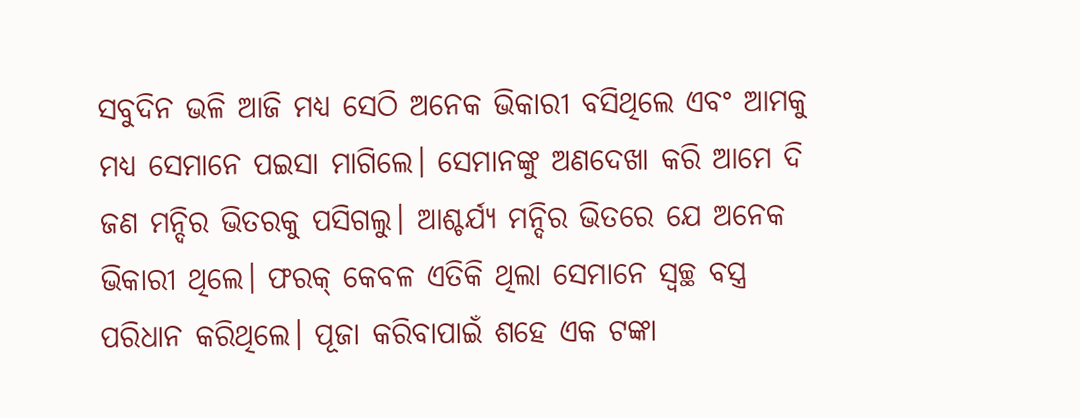ସବୁଦିନ ଭଳି ଆଜି ମଧ୍ୟ ସେଠି ଅନେକ ଭିକାରୀ ବସିଥିଲେ ଏବଂ ଆମକୁ ମଧ୍ୟ ସେମାନେ ପଇସା ମାଗିଲେ। ସେମାନଙ୍କୁ ଅଣଦେଖା କରି ଆମେ ଦି ଜଣ ମନ୍ଦିର ଭିତରକୁ ପସିଗଲୁ। ଆଶ୍ଚର୍ଯ୍ୟ ମନ୍ଦିର ଭିତରେ ଯେ ଅନେକ ଭିକାରୀ ଥିଲେ। ଫରକ୍ କେବଳ ଏତିକି ଥିଲା ସେମାନେ ସ୍ଵଚ୍ଛ ବସ୍ତ୍ର ପରିଧାନ କରିଥିଲେ। ପୂଜା କରିବାପାଇଁ ଶହେ ଏକ ଟଙ୍କା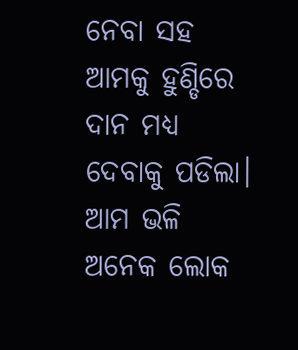ନେବା ସହ ଆମକୁ ହୁଣ୍ଡିରେ ଦାନ ମଧ୍ୟ ଦେବାକୁ ପଡିଲା। ଆମ ଭଳି ଅନେକ ଲୋକ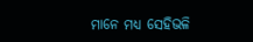ମାନେ ମଧ୍ୟ ସେହିଭଳି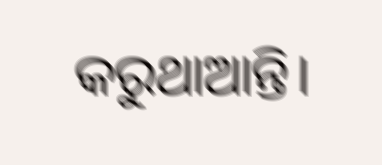କରୁଥାଆନ୍ତି।